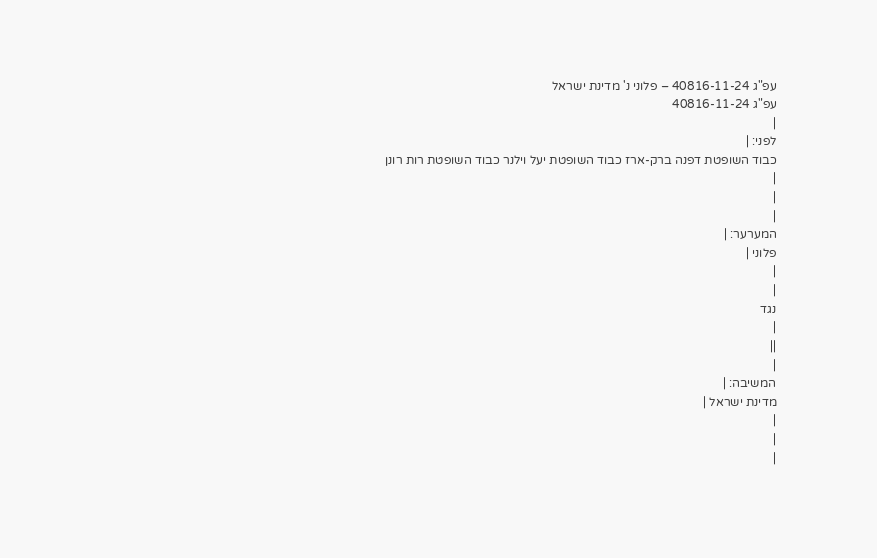עפ"ג 40816-11-24 – פלוני נ' מדינת ישראל
עפ"ג 40816-11-24
|
לפני: |
כבוד השופטת דפנה ברק-ארז כבוד השופטת יעל וילנר כבוד השופטת רות רונן
|
|
|
המערער: |
פלוני |
|
|
נגד
|
||
|
המשיבה: |
מדינת ישראל |
|
|
|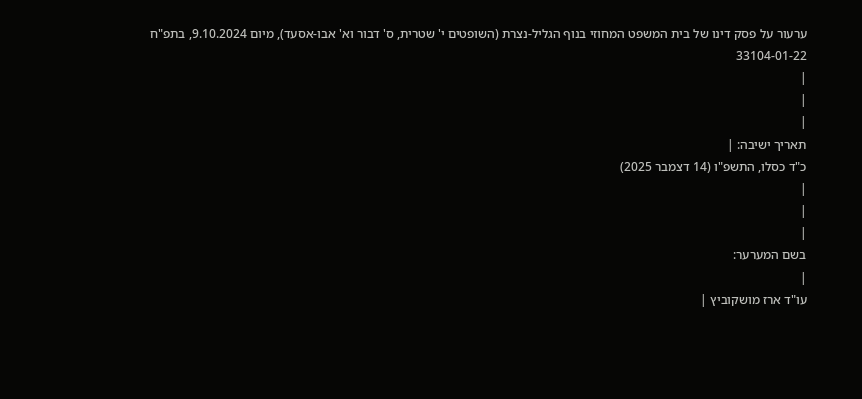ערעור על פסק דינו של בית המשפט המחוזי בנוף הגליל-נצרת (השופטים י' שטרית, ס' דבור וא' אבו-אסעד), מיום 9.10.2024, בתפ"ח 33104-01-22
|
|
|
תאריך ישיבה: |
כ"ד כסלו, התשפ"ו (14 דצמבר 2025)
|
|
|
בשם המערער:
|
עו"ד ארז מושקוביץ |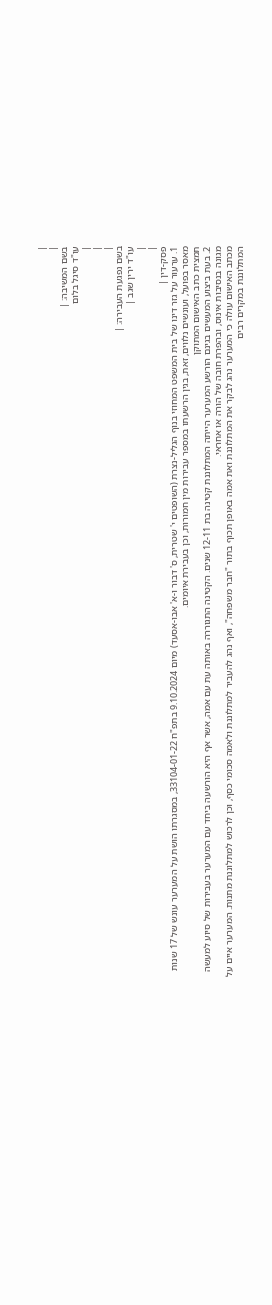|
|
בשם המשיבה: |
עו"ד סיגל בלום
|
|
|
בשם נפגעת העבירה: |
עו"ד ירין שגב |
|
|
פסק-דין |
1. ערעור על גזר דינו של בית המשפט המחוזי בנוף הגליל-נצרת (השופטים י' שטרית, ס' דבור ו-א' אבו-אסעד) מיום 9.10.2024 בתפ"ח 33104-01-22, במסגרתו הושת על המערער עונש של 17 שנות מאסר בפועל, ועונשים נלווים, זאת, בגין הרשעתו במספר עבירות מין חמורות, וכן בעבירת איומים.
תמצית כתב האישום המתוקן
2. בעת ביצוע המעשים בגינם הורשע המערער הייתה המתלוננת קטינה בת 12-11 שנים. הקטינה התגוררה באותה עת עם אמה, אשר אף היא הורשעה ביחד עם המערער בעבירות של סיוע למעשה מגונה בנסיבות אינוס, ובהפרת חובה של הורה או אחראי.
מכתב האישום עולה כי המערער נהג לבקר את המתלוננת ואת אמה באופן תכוף בתור "חבר משפחה", ואף נהג להעביר למתלוננת ולאמה סכומי כסף, וכן לרכוש למתלוננת מתנות. המערער איים על המתלוננת במקרים רבים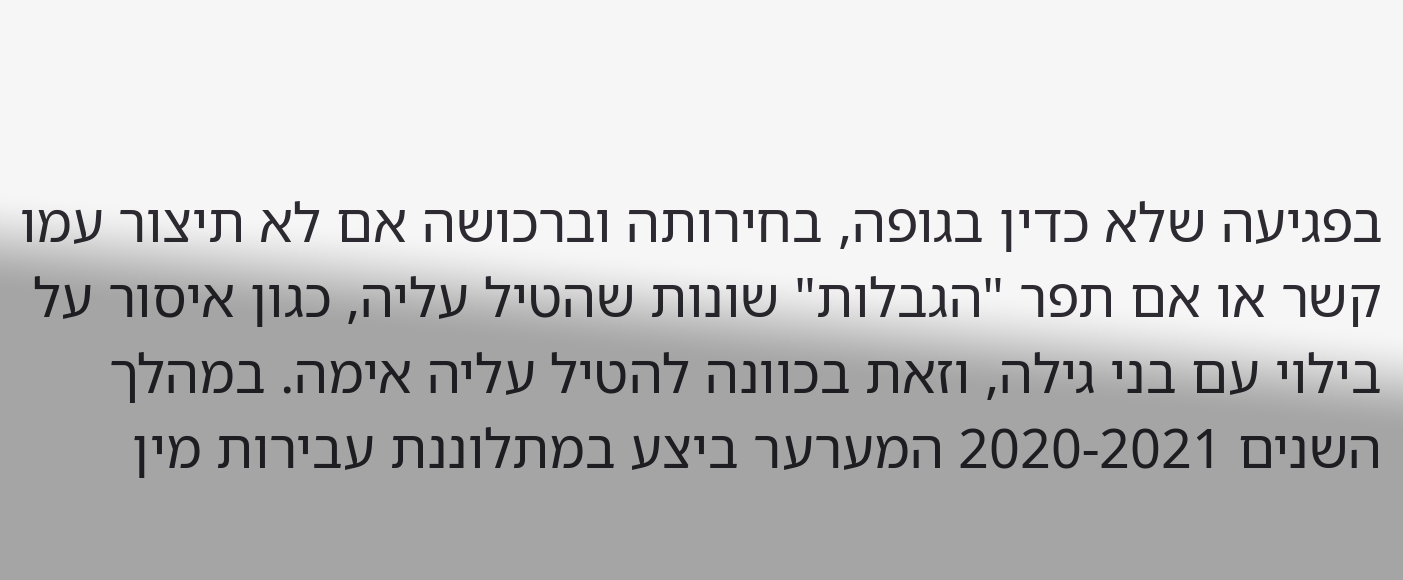בפגיעה שלא כדין בגופה, בחירותה וברכושה אם לא תיצור עמו קשר או אם תפר "הגבלות" שונות שהטיל עליה, כגון איסור על בילוי עם בני גילה, וזאת בכוונה להטיל עליה אימה. במהלך השנים 2020-2021 המערער ביצע במתלוננת עבירות מין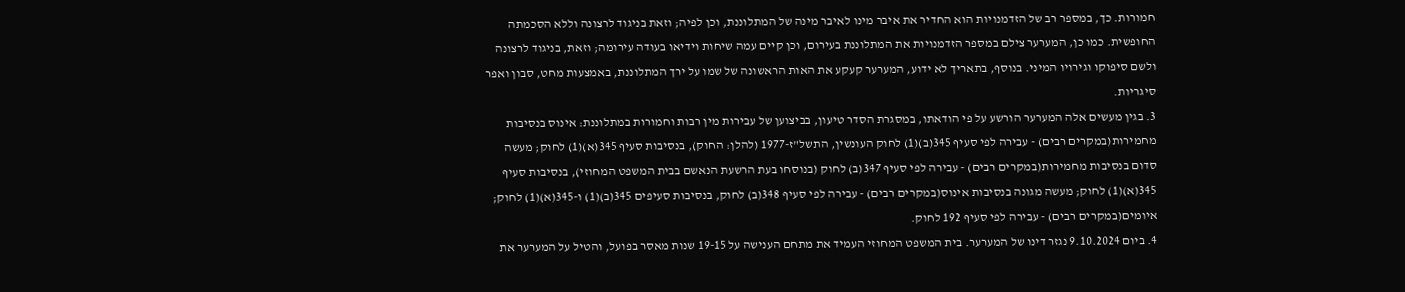חמורות. כך, במספר רב של הזדמנויות הוא החדיר את איבר מינו לאיבר מינה של המתלוננת, וכן לפיה; וזאת בניגוד לרצונה וללא הסכמתה החופשית. כמו כן, המערער צילם במספר הזדמנויות את המתלוננת בעירום, וכן קיים עמה שיחות וידיאו בעודה עירומה; וזאת, בניגוד לרצונה ולשם סיפוקו וגירויו המיני. בנוסף, בתאריך לא ידוע, המערער קעקע את האות הראשונה של שמו על ירך המתלוננת, באמצעות מחט, סבון ואפר סיגריות.
3. בגין מעשים אלה המערער הורשע על פי הודאתו, במסגרת הסדר טיעון, בביצוען של עבירות מין רבות וחמורות במתלוננת: אינוס בנסיבות מחמירות(במקרים רבים) - עבירה לפי סעיף 345(ב)(1) לחוק העונשין, התשל"ז-1977 (להלן: החוק), בנסיבות סעיף 345(א)(1) לחוק; מעשה סדום בנסיבות מחמירות(במקרים רבים) - עבירה לפי סעיף 347(ב) לחוק (בנוסחו בעת הרשעת הנאשם בבית המשפט המחוזי), בנסיבות סעיף 345(א)(1) לחוק; מעשה מגונה בנסיבות אינוס(במקרים רבים) - עבירה לפי סעיף 348(ב) לחוק, בנסיבות סעיפים 345(ב)(1) ו-345(א)(1) לחוק; איומים(במקרים רבים) - עבירה לפי סעיף 192 לחוק.
4. ביום 9.10.2024 נגזר דינו של המערער. בית המשפט המחוזי העמיד את מתחם הענישה על 19-15 שנות מאסר בפועל, והטיל על המערער את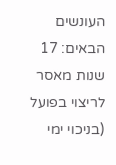העונשים הבאים: 17 שנות מאסר לריצוי בפועל (בניכוי ימי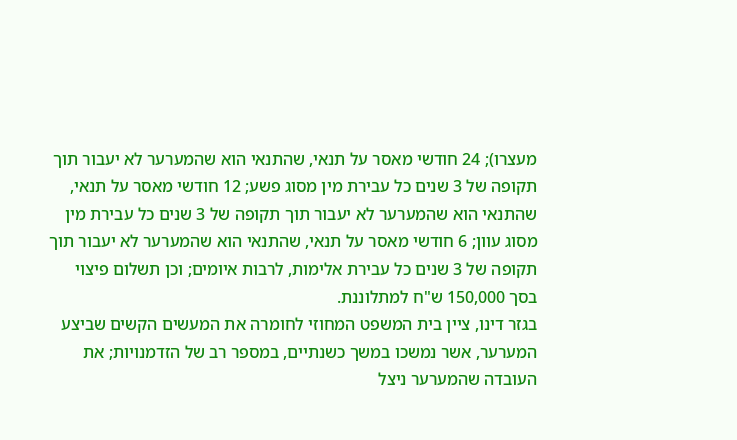מעצרו); 24 חודשי מאסר על תנאי, שהתנאי הוא שהמערער לא יעבור תוך תקופה של 3 שנים כל עבירת מין מסוג פשע; 12 חודשי מאסר על תנאי, שהתנאי הוא שהמערער לא יעבור תוך תקופה של 3 שנים כל עבירת מין מסוג עוון; 6 חודשי מאסר על תנאי, שהתנאי הוא שהמערער לא יעבור תוך תקופה של 3 שנים כל עבירת אלימות, לרבות איומים; וכן תשלום פיצוי בסך 150,000 ש"ח למתלוננת.
בגזר דינו, ציין בית המשפט המחוזי לחומרה את המעשים הקשים שביצע המערער, אשר נמשכו במשך כשנתיים, במספר רב של הזדמנויות; את העובדה שהמערער ניצל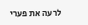לרעה את פערי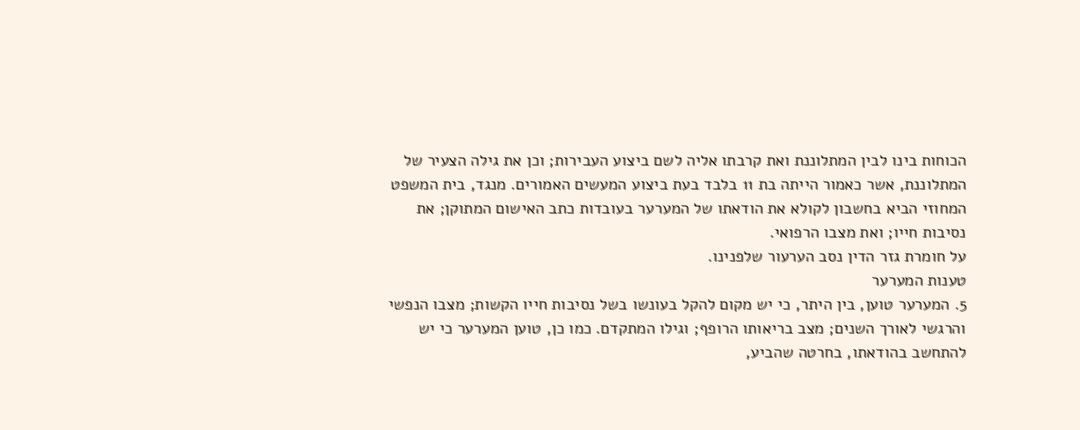הכוחות בינו לבין המתלוננת ואת קרבתו אליה לשם ביצוע העבירות; וכן את גילה הצעיר של המתלוננת, אשר כאמור הייתה בת 11 בלבד בעת ביצוע המעשים האמורים. מנגד, בית המשפט המחוזי הביא בחשבון לקולא את הודאתו של המערער בעובדות כתב האישום המתוקן; את נסיבות חייו; ואת מצבו הרפואי.
על חומרת גזר הדין נסב הערעור שלפנינו.
טענות המערער
5. המערער טוען, בין היתר, כי יש מקום להקל בעונשו בשל נסיבות חייו הקשות; מצבו הנפשי והרגשי לאורך השנים; מצב בריאותו הרופף; וגילו המתקדם. כמו כן, טוען המערער כי יש להתחשב בהודאתו, בחרטה שהביע,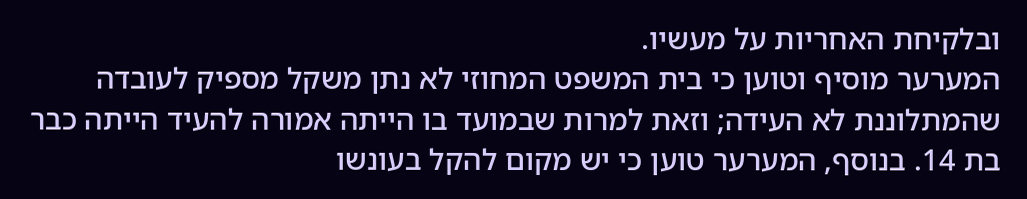ובלקיחת האחריות על מעשיו.
המערער מוסיף וטוען כי בית המשפט המחוזי לא נתן משקל מספיק לעובדה שהמתלוננת לא העידה; וזאת למרות שבמועד בו הייתה אמורה להעיד הייתה כבר בת 14. בנוסף, המערער טוען כי יש מקום להקל בעונשו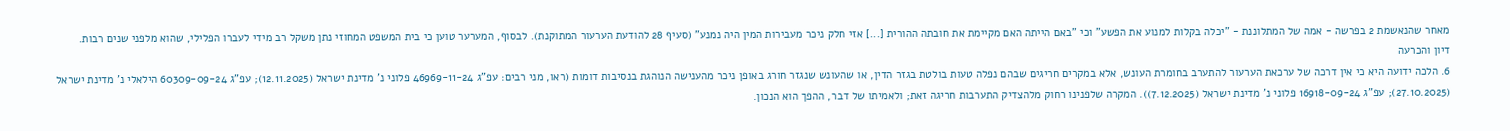מאחר שהנאשמת 2 בפרשה - אמה של המתלוננת - "יכלה בקלות למנוע את הפשע" וכי "באם הייתה האם מקיימת את חובתה ההורית [...] אזי חלק ניכר מעבירות המין היה נמנע" (סעיף 28 להודעת הערעור המתוקנת). לבסוף, המערער טוען כי בית המשפט המחוזי נתן משקל רב מידי לעברו הפלילי, שהוא מלפני שנים רבות.
דיון והכרעה
6. הלכה ידועה היא כי אין דרכה של ערכאת הערעור להתערב בחומרת העונש, אלא במקרים חריגים שבהם נפלה טעות בולטת בגזר הדין, או שהעונש שנגזר חורג באופן ניכר מהענישה הנוהגת בנסיבות דומות (ראו, מני רבים: עפ"ג 46969-11-24 פלוני נ' מדינת ישראל (12.11.2025); עפ"ג 60309-09-24 הילאלי נ' מדינת ישראל (27.10.2025); עפ"ג 16918-09-24 פלוני נ' מדינת ישראל (7.12.2025)). המקרה שלפנינו רחוק מלהצדיק התערבות חריגה זאת; ולאמיתו של דבר, ההפך הוא הנכון.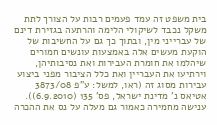בית משפט זה עמד פעמים רבות על הצורך לתת משקל נכבד לשיקולי הלימה והרתעה בגזירת דינם של עברייני מין, ובתוך כך גם על החשיבות של הוקעת מעשים אלה באמצעות עונשים חמורים שיהלמו את חומרת העבירות ואת נסיבותיהן, וירתיעו את העבריין ואת כלל הציבור מפני ביצוע עבירות מסוג זה (ראו, למשל: ע"פ 3873/08 אטיאס נ' מדינת ישראל, פס' 135 (6.9.2010)). ענישה מחמירה כאמור גם מעלה על נס את ההכרה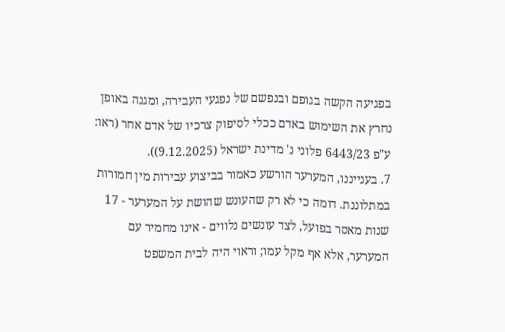בפגיעה הקשה בגופם ובנפשם של נפגעי העבירה, ומגנה באופן נחרץ את השימוש באדם ככלי לסיפוק צרכיו של אדם אחר (ראו: ע"פ 6443/23 פלוני נ' מדינת ישראל (9.12.2025)).
7. בענייננו, המערער הורשע כאמור בביצוע עבירות מין חמורות במתלוננת. דומה כי לא רק שהעונש שהושת על המערער - 17 שנות מאסר בפועל, לצד עונשים נלווים - אינו מחמיר עם המערער, אלא אף מקל עמו; וראוי היה לבית המשפט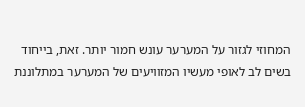המחוזי לגזור על המערער עונש חמור יותר. זאת, בייחוד בשים לב לאופי מעשיו המזוויעים של המערער במתלוננת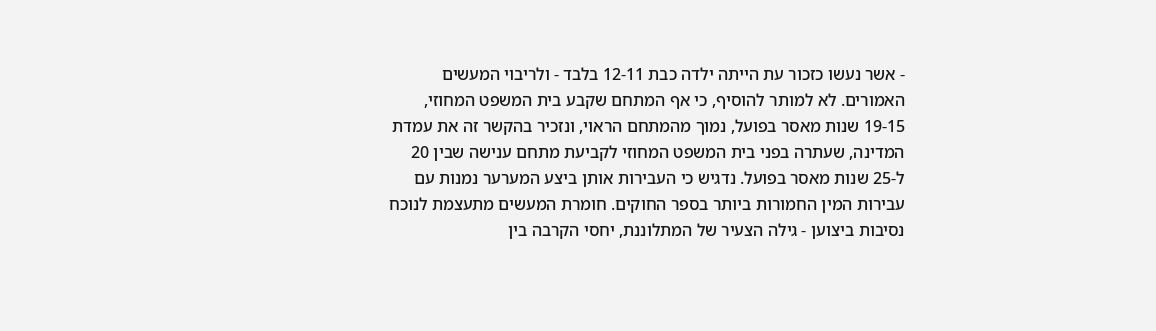- אשר נעשו כזכור עת הייתה ילדה כבת 12-11 בלבד - ולריבוי המעשים האמורים. לא למותר להוסיף, כי אף המתחם שקבע בית המשפט המחוזי, 19-15 שנות מאסר בפועל, נמוך מהמתחם הראוי, ונזכיר בהקשר זה את עמדת המדינה, שעתרה בפני בית המשפט המחוזי לקביעת מתחם ענישה שבין 20 ל-25 שנות מאסר בפועל. נדגיש כי העבירות אותן ביצע המערער נמנות עם עבירות המין החמורות ביותר בספר החוקים. חומרת המעשים מתעצמת לנוכח נסיבות ביצוען - גילה הצעיר של המתלוננת, יחסי הקרבה בין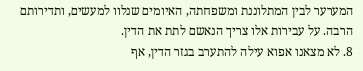המערער לבין המתלוננת ומשפחתה, האיומים שנלוו למעשים, ותדירותם הרבה. על עבירות אלו צריך הנאשם לתת את הדין.
8. לא מצאנו אפוא עילה להתערב בגזר הדין, אף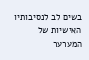בשים לב לנסיבותיו האישיות של המערער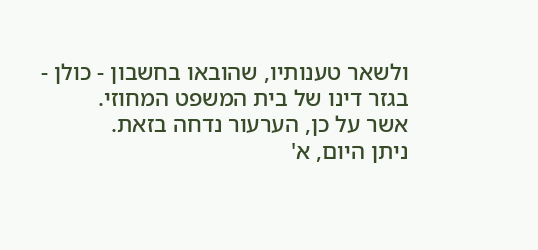ולשאר טענותיו, שהובאו בחשבון - כולן - בגזר דינו של בית המשפט המחוזי.
אשר על כן, הערעור נדחה בזאת.
ניתן היום, א'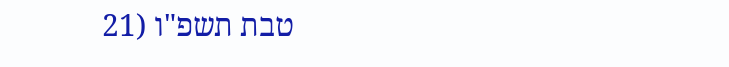טבת תשפ"ו (21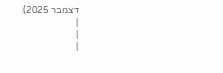דצמבר 2025).
|
|
|